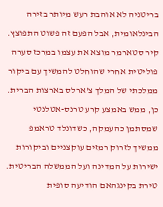בריטניה לא אוהבת רעש מיותר בזירה הבינלאומית, אבל הפעם זה פשוט התפוצץ. קיר סטארמר מוצא את עצמו במרכז סערה פוליטית אחרי שהוחלט להמשיך עם ביקור ממלכתי של המלך צ'ארלס בארצות הברית. כן, ממש באמצע קרע טרנס-אטלנטי שמסתמן כהעמקה, כשדונלד טראמפ ממשיך לזרוק רמזים עוקצניים וביקורות ישירות על המדינה ועל הממשלה הבריטית.
טירת בקינגהאם הודיעה סופית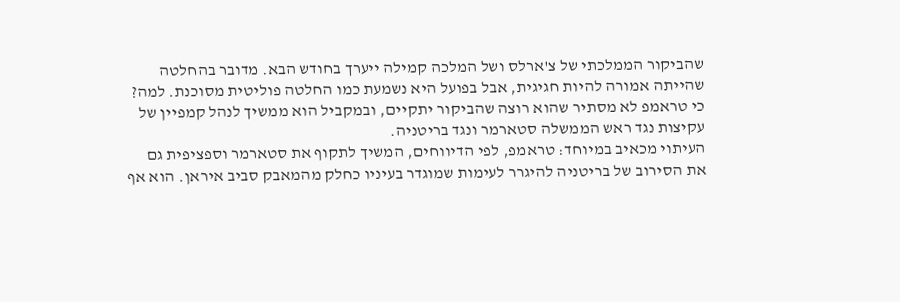שהביקור הממלכתי של צ'ארלס ושל המלכה קמילה ייערך בחודש הבא. מדובר בהחלטה שהייתה אמורה להיות חגיגית, אבל בפועל היא נשמעת כמו החלטה פוליטית מסוכנת. למה? כי טראמפ לא מסתיר שהוא רוצה שהביקור יתקיים, ובמקביל הוא ממשיך לנהל קמפיין של עקיצות נגד ראש הממשלה סטארמר ונגד בריטניה.
העיתוי מכאיב במיוחד: טראמפ, לפי הדיווחים, המשיך לתקוף את סטארמר וספציפית גם את הסירוב של בריטניה להיגרר לעימות שמוגדר בעיניו כחלק מהמאבק סביב איראן. הוא אף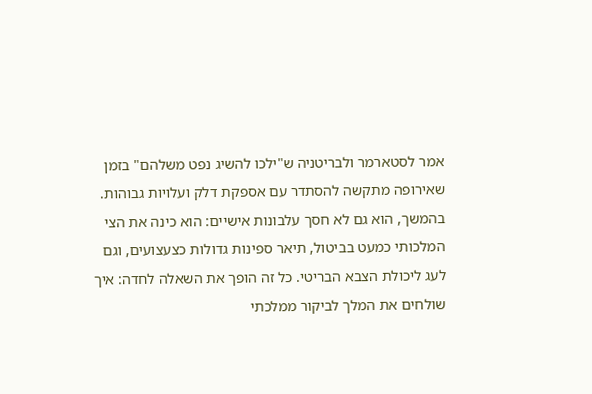אמר לסטארמר ולבריטניה ש"ילכו להשיג נפט משלהם" בזמן שאירופה מתקשה להסתדר עם אספקת דלק ועלויות גבוהות. בהמשך, הוא גם לא חסך עלבונות אישיים: הוא כינה את הצי המלכותי כמעט בביטול, תיאר ספינות גדולות כצעצועים, וגם לעג ליכולת הצבא הבריטי. כל זה הופך את השאלה לחדה: איך שולחים את המלך לביקור ממלכתי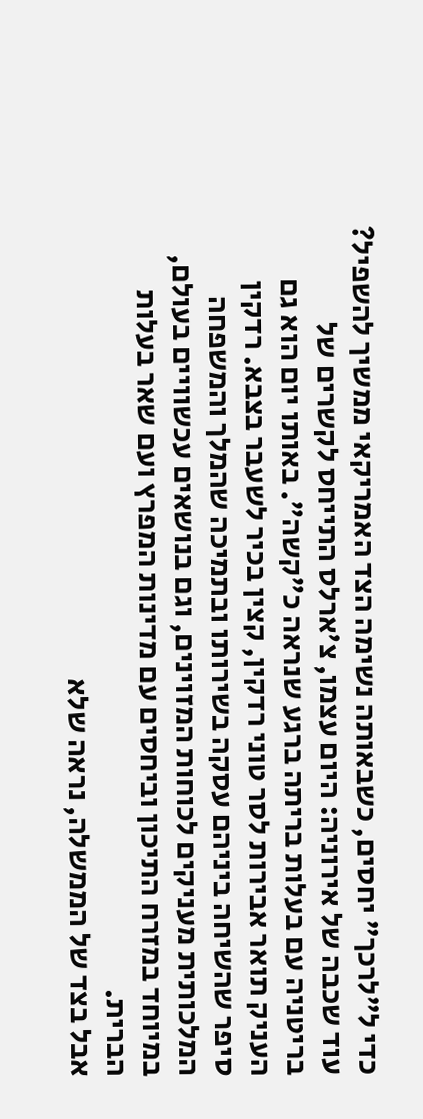כדי ל"לרכך" יחסים, כשבאותה נשימה הצד האמריקאי ממשיך להשפיל?
עוד שכבה של אירוניה: היום עצמו, צ'ארלס התייחס לקשרים של בריטניה עם בעלות בריתה ברגע שנראה כ"קשה". באותו יום הוא גם העניק תואר אבירות לסר טוני רדקין, קצין בכיר לשעבר בצבא. רדקין סיפר שהשיחה ביניהם עסקה בשירותו ובתמיכה שהמלך והמשפחה המלכותית מעניקים לכוחות המזוינים, וגם בנושאים עכשוויים בעולם, במיוחד במזרח התיכון וביחסים עם מדינות המפרץ ועם שאר בעלות הברית.
אבל בצד של הממשלה, נראה שלא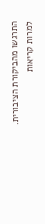התרגשו מהביקורת הציבורית. למרות קריאות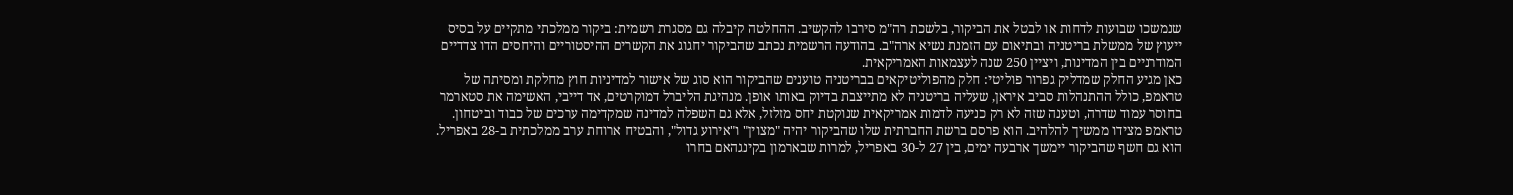שנמשכו שבועות לדחות או לבטל את הביקור, בלשכת רה"מ סירבו להקשיב. ההחלטה קיבלה גם מסגרת רשמית: ביקור ממלכתי מתקיים על בסיס ייעוץ של ממשלת בריטניה ובתיאום עם הזמנת נשיא ארה"ב. בהודעה הרשמית נכתב שהביקור יחגוג את הקשרים ההיסטוריים והיחסים הדו צדדיים המודרניים בין המדינות, ויציין 250 שנה לעצמאות האמריקאית.
כאן מגיע החלק שמדליק גפרור פוליטי: חלק מהפוליטיקאים בבריטניה טוענים שהביקור הוא סוג של אישור למדיניות חוץ מחלקת ומסיתה של טראמפ, כולל ההתנהלות סביב איראן, שעליה בריטניה לא מתייצבת בדיוק באותו אופן. מנהיגת הליברל דמוקרטים, אד דייבי, האשימה את סטארמר בחוסר עמוד שדרה, וטענה שזה לא רק כניעה לדמות אמריקאית שנוקטת יחס מזלזל, אלא גם השפלה למדינה שמקדימה ערכים של כבוד וביטחון.
טראמפ מצידו ממשיך להלהיב. הוא פרסם ברשת החברתית שלו שהביקור יהיה "מצוין" ו"אירוע גדול", והבטיח ארוחת ערב ממלכתית ב-28 באפריל. הוא גם חשף שהביקור יימשך ארבעה ימים, בין 27 ל-30 באפריל, למרות שבארמון בקינגהאם בחרו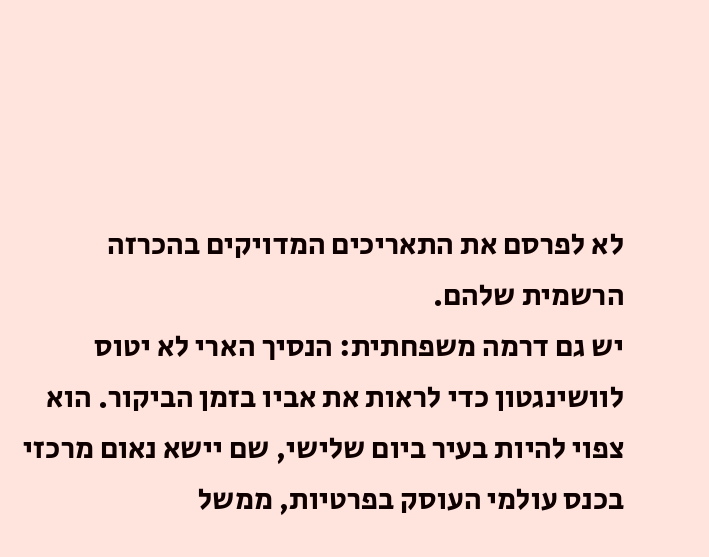לא לפרסם את התאריכים המדויקים בהכרזה הרשמית שלהם.
יש גם דרמה משפחתית: הנסיך הארי לא יטוס לוושינגטון כדי לראות את אביו בזמן הביקור. הוא צפוי להיות בעיר ביום שלישי, שם יישא נאום מרכזי בכנס עולמי העוסק בפרטיות, ממשל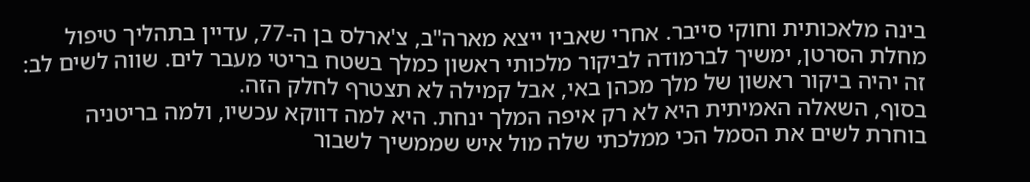בינה מלאכותית וחוקי סייבר. אחרי שאביו ייצא מארה"ב, צ'ארלס בן ה-77, עדיין בתהליך טיפול מחלת הסרטן, ימשיך לברמודה לביקור מלכותי ראשון כמלך בשטח בריטי מעבר לים. שווה לשים לב: זה יהיה ביקור ראשון של מלך מכהן באי, אבל קמילה לא תצטרף לחלק הזה.
בסוף, השאלה האמיתית היא לא רק איפה המלך ינחת. היא למה דווקא עכשיו, ולמה בריטניה בוחרת לשים את הסמל הכי ממלכתי שלה מול איש שממשיך לשבור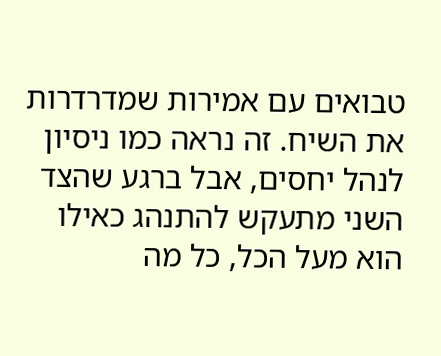טבואים עם אמירות שמדרדרות את השיח. זה נראה כמו ניסיון לנהל יחסים, אבל ברגע שהצד השני מתעקש להתנהג כאילו הוא מעל הכל, כל מה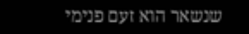שנשאר הוא זעם פנימי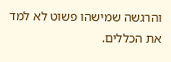והרגשה שמישהו פשוט לא למד את הכללים.